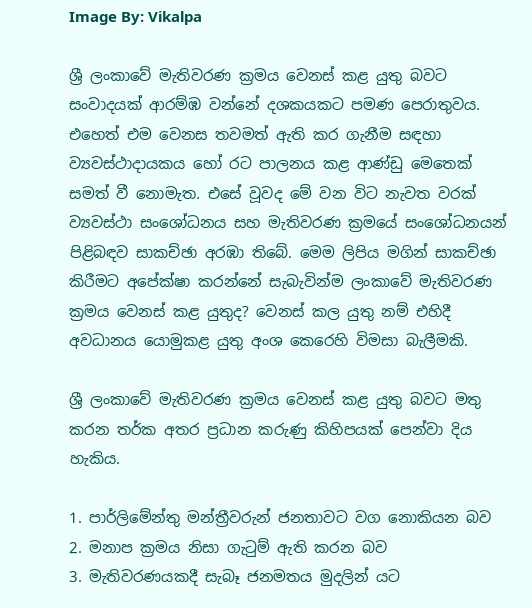Image By: Vikalpa

ශ්‍රී ලංකාවේ මැතිවරණ ක්‍රමය වෙනස් කළ යුතු බවට සංවාදයක් ආරම්ඹ වන්නේ දශකයකට පමණ පෙරාතුවය. එහෙත් එම වෙනස තවමත් ඇති කර ගැනීම සඳහා ව්‍යවස්ථාදායකය හෝ රට පාලනය කළ ආණ්ඩු මෙතෙක් සමත් වී නොමැත. එසේ වූවද මේ වන විට නැවත වරක් ව්‍යවස්ථා සංශෝධනය සහ මැතිවරණ ක්‍රමයේ සංශෝධනයන් පිළිබඳව සාකච්ඡා අරඹා තිබේ. මෙම ලිපිය මගින් සාකච්ඡා කිරීමට අපේක්ෂා කරන්නේ සැබැවින්ම ලංකාවේ මැතිවරණ ක්‍රමය වෙනස් කළ යුතුද? වෙනස් කල යුතු නම් එහිදී අවධානය යොමුකළ යුතු අංශ කෙරෙහි විමසා බැලීමකි.

ශ්‍රී ලංකාවේ මැතිවරණ ක්‍රමය වෙනස් කළ යුතු බවට මතු කරන තර්ක අතර ප්‍රධාන කරුණු කිහිපයක් පෙන්වා දිය හැකිය.

1. පාර්ලිමේන්තු මන්ත්‍රීවරුන් ජනතාවට වග නොකියන බව
2. මනාප ක්‍රමය නිසා ගැටුම් ඇති කරන බව
3. මැතිවරණයකදී සැබෑ ජනමතය මුදලින් යට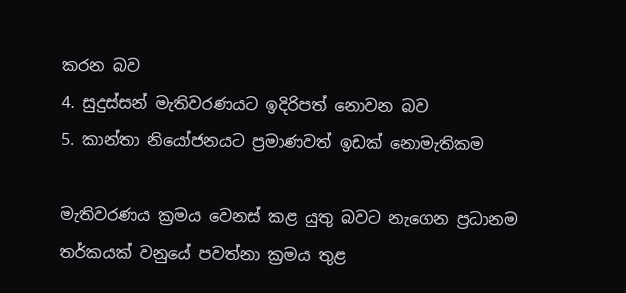කරන බව
4. සුදුස්සන් මැතිවරණයට ඉදිරිපත් නොවන බව
5. කාන්තා නියෝජනයට ප්‍රමාණවත් ඉඩක් නොමැතිකම

මැතිවරණය ක්‍රමය වෙනස් කළ යුතු බවට නැගෙන ප්‍රධානම තර්කයක් වනුයේ පවත්නා ක්‍රමය තුළ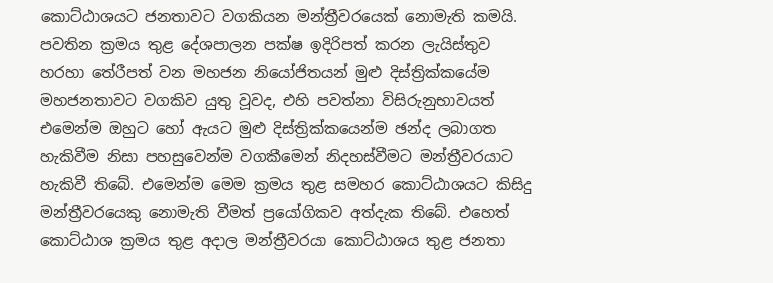කොට්ඨාශයට ජනතාවට වගකියන මන්ත්‍රීවරයෙක් නොමැති කමයි. පවතින ක්‍රමය තුළ දේශපාලන පක්ෂ ඉදිරිපත් කරන ලැයිස්තුව හරහා තේරීපත් වන මහජන නියෝජිතයන් මුළු දිස්ත්‍රික්කයේම මහජනතාවට වගකිව යුතු වූවද, එහි පවත්නා විසිරුනුභාවයත් එමෙන්ම ඔහුට හෝ ඇයට මුළු දිස්ත්‍රික්කයෙන්ම ඡන්ද ලබාගත හැකිවීම නිසා පහසුවෙන්ම වගකීමෙන් නිදහස්වීමට මන්ත්‍රීවරයාට හැකිවී තිබේ. එමෙන්ම මෙම ක්‍රමය තුළ සමහර කොට්ඨාශයට කිසිදු මන්ත්‍රීවරයෙකු නොමැති වීමත් ප්‍රයෝගිකව අත්දැක තිබේ. එහෙත් කොට්ඨාශ ක්‍රමය තුළ අදාල මන්ත්‍රීවරයා කොට්ඨාශය තුළ ජනතා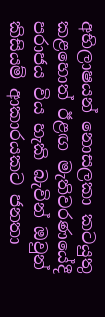අභිලාෂයන් නොසලකා කටයුතු කළහොත් ඊළඟ මැතිවරණයේදී පරාජය විය හැකි බැවින් ඔවුන් කිසියම් ආකාරයකට ජනතා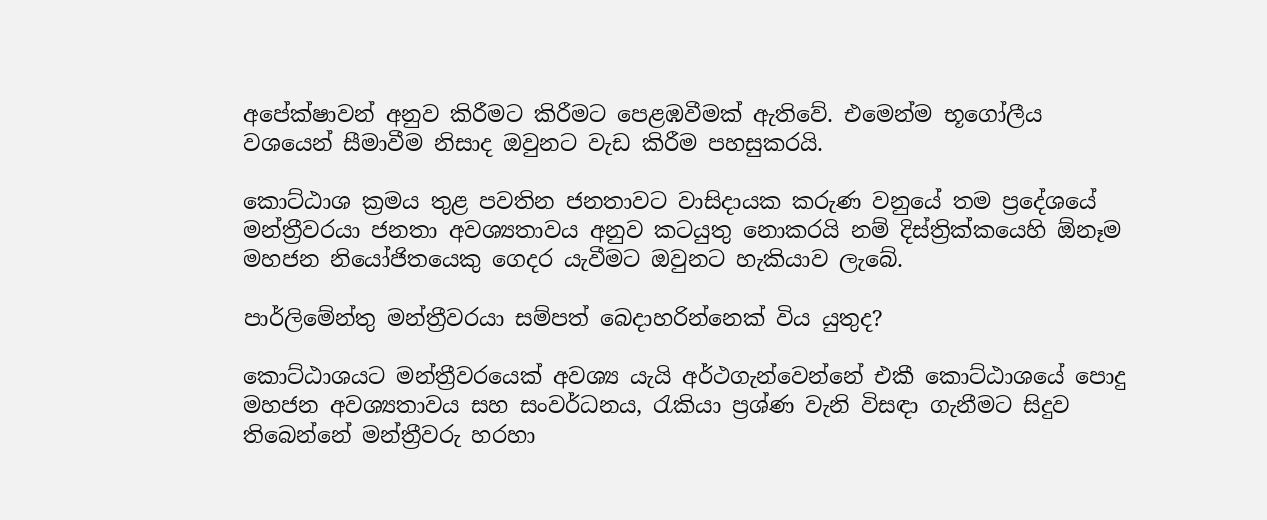අපේක්ෂාවන් අනුව කිරීමට කිරීමට පෙළඹවීමක් ඇතිවේ. එමෙන්ම භූගෝලීය වශයෙන් සීමාවීම නිසාද ඔවුනට වැඩ කිරීම පහසුකරයි.

කොට්ඨාශ ක්‍රමය තුළ පවතින ජනතාවට වාසිදායක කරුණ වනුයේ තම ප්‍රදේශයේ මන්ත්‍රීවරයා ජනතා අවශ්‍යතාවය අනුව කටයුතු නොකරයි නම් දිස්ත්‍රික්කයෙහි ඕනෑම මහජන නියෝජිතයෙකු ගෙදර යැවීමට ඔවුනට හැකියාව ලැබේ.

පාර්ලිමේන්තු මන්ත්‍රීවරයා සම්පත් බෙදාහරින්නෙක් විය යුතුද?

කොට්ඨාශයට මන්ත්‍රීවරයෙක් අවශ්‍ය යැයි අර්ථගැන්වෙන්නේ එකී කොට්ඨාශයේ පොදු මහජන අවශ්‍යතාවය සහ සංවර්ධනය, රැකියා ප්‍රශ්ණ වැනි විසඳා ගැනීමට සිදුව තිබෙන්නේ මන්ත්‍රීවරු හරහා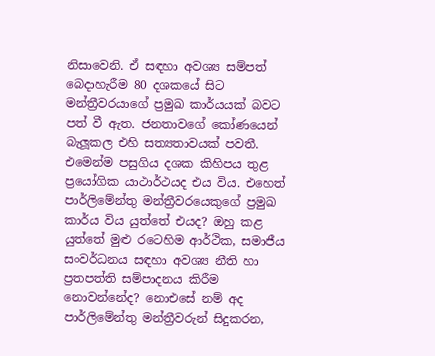නිසාවෙනි. ඒ සඳහා අවශ්‍ය සම්පත් බෙදාහැරීම 80 දශකයේ සිට මන්ත්‍රීවරයාගේ ප්‍රමුඛ කාර්යයක් බවට පත් වී ඇත. ජනතාවගේ කෝණයෙන් බැලූකල එහි සත්‍යතාවයක් පවතී. එමෙන්ම පසුගිය දශක කිහිපය තුළ ප්‍රයෝගික යාථාර්ථයද එය විය. එහෙත් පාර්ලිමේන්තු මන්ත්‍රීවරයෙකුගේ ප්‍රමුඛ කාර්ය විය යුත්තේ එයද? ඔහු කළ යුත්තේ මුළු රටෙහිම ආර්ථික, සමාජීය සංවර්ධනය සඳහා අවශ්‍ය නීති හා ප්‍රතපත්ති සම්පාදනය කිරීම නොවන්නේද? නොඑසේ නම් අද පාර්ලිමේන්තු මන්ත්‍රීවරුන් සිදුකරන,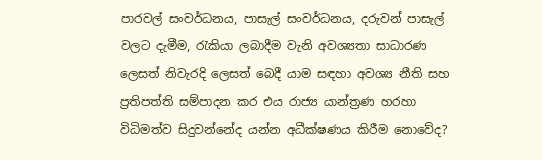පාරවල් සංවර්ධනය, පාසැල් සංවර්ධනය, දරුවන් පාසැල් වලට දැමීම, රැකියා ලබාදීම වැනි අවශ්‍යතා සාධාරණ ලෙසත් නිවැරදි ලෙසත් බෙදී යාම සඳහා අවශ්‍ය නීති සහ ප්‍රතිපත්ති සම්පාදන කර එය රාජ්‍ය යාන්ත්‍රණ හරහා විධිමත්ව සිදුවන්නේද යන්න අධීක්ෂණය කිරීම නොවේද?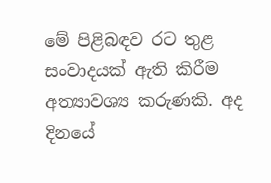මේ පිළිබඳව රට තුළ සංවාදයක් ඇති කිරීම අත්‍යාවශ්‍ය කරුණකි. අද දිනයේ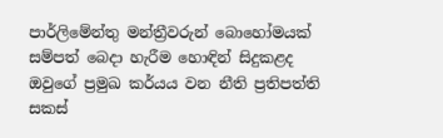පාර්ලිමේන්තු මන්ත්‍රීවරුන් බොහෝමයක් සම්පත් බෙදා හැරීම හොඳින් සිදුකළද ඔවුගේ ප්‍රමුඛ කර්යය වන නීති ප්‍රතිපත්ති සකස්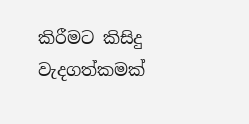කිරීමට කිසිදු වැදගත්කමක්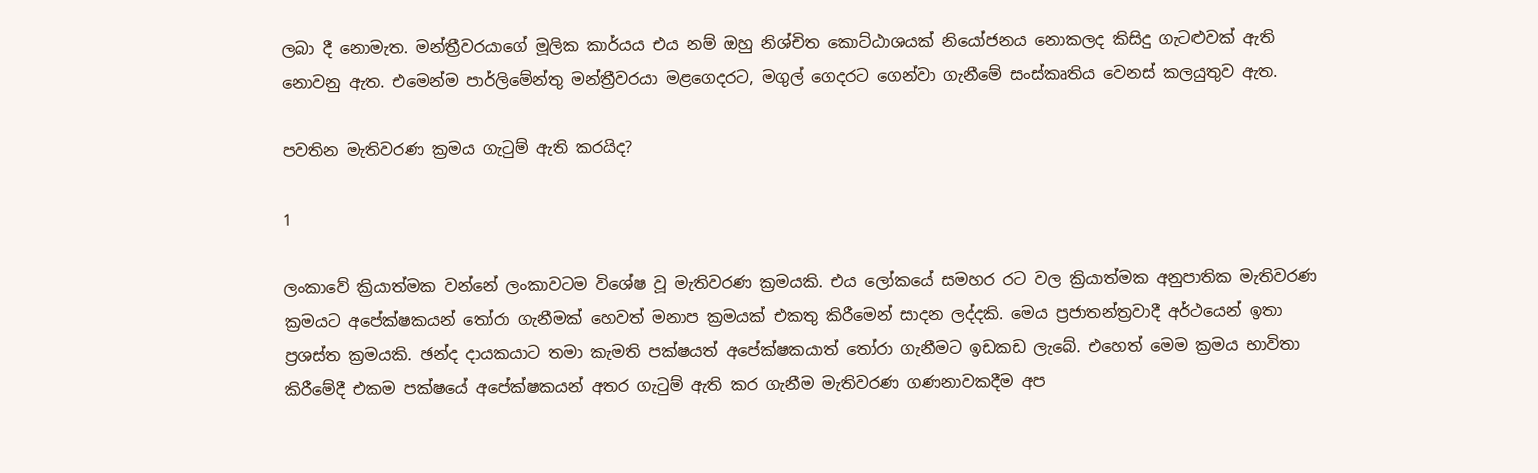ලබා දී නොමැත. මන්ත්‍රීවරයාගේ මූලික කාර්යය එය නම් ඔහු නිශ්චිත කොට්ඨාශයක් නියෝජනය නොකලද කිසිදු ගැටළුවක් ඇති නොවනු ඇත. එමෙන්ම පාර්ලිමේන්තු මන්ත්‍රීවරයා මළගෙදරට, මගුල් ගෙදරට ගෙන්වා ගැනීමේ සංස්කෘතිය වෙනස් කලයුතුව ඇත.

පවතින මැතිවරණ ක්‍රමය ගැටුම් ඇති කරයිද?

1

ලංකාවේ ක්‍රියාත්මක වන්නේ ලංකාවටම විශේෂ වූ මැතිවරණ ක්‍රමයකි. එය ලෝකයේ සමහර රට වල ක්‍රියාත්මක අනුපාතික මැතිවරණ ක්‍රමයට අපේක්ෂකයන් තෝරා ගැනීමක් හෙවත් මනාප ක්‍රමයක් එකතු කිරීමෙන් සාදන ලද්දකි. මෙය ප්‍රජාතන්ත්‍රවාදී අර්ථයෙන් ඉතා ප්‍රශස්ත ක්‍රමයකි. ඡන්ද දායකයාට තමා කැමති පක්ෂයත් අපේක්ෂකයාත් තෝරා ගැනීමට ඉඩකඩ ලැබේ. එහෙත් මෙම ක්‍රමය භාවිතා කිරීමේදී එකම පක්ෂයේ අපේක්ෂකයන් අතර ගැටුම් ඇති කර ගැනීම මැතිවරණ ගණනාවකදීම අප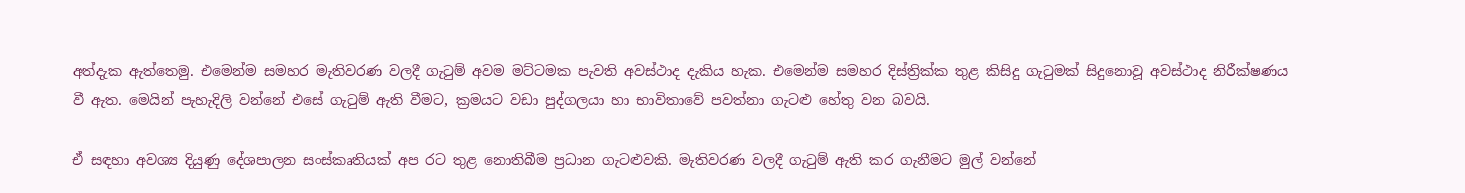අත්දැක ඇත්තෙමු. එමෙන්ම සමහර මැතිවරණ වලදී ගැටුම් අවම මට්ටමක පැවති අවස්ථාද දැකිය හැක. එමෙන්ම සමහර දිස්ත්‍රික්ක තුළ කිසිදු ගැටුමක් සිදුනොවූ අවස්ථාද නිරීක්ෂණය වී ඇත. මෙයින් පැහැදිලි වන්නේ එසේ ගැටුම් ඇති වීමට, ක්‍රමයට වඩා පුද්ගලයා හා භාවිතාවේ පවත්නා ගැටළු හේතු වන බවයි.

ඒ සඳහා අවශ්‍ය දියුණු දේශපාලන සංස්කෘතියක් අප රට තුළ නොතිබීම ප්‍රධාන ගැටළුවකි. මැතිවරණ වලදී ගැටුම් ඇති කර ගැනීමට මුල් වන්නේ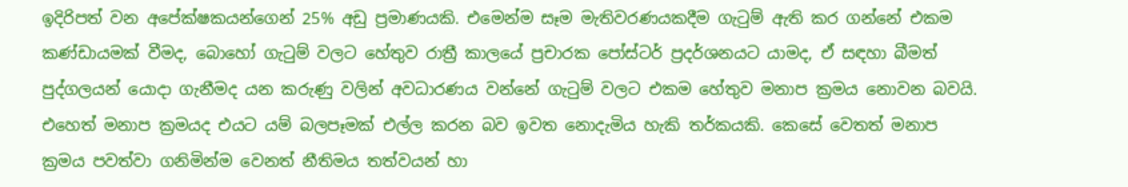ඉදිරිපත් වන අපේක්ෂකයන්ගෙන් 25% අඩු ප්‍රමාණයකි. එමෙන්ම සෑම මැතිවරණයකදීම ගැටුම් ඇති කර ගන්නේ එකම කණ්ඩායමක් වීමද, බොහෝ ගැටුම් වලට හේතුව රාත්‍රී කාලයේ ප්‍රචාරක පෝස්ටර් ප්‍රදර්ශනයට යාමද, ඒ සඳහා බීමත් පුද්ගලයන් යොදා ගැනීමද යන කරුණු වලින් අවධාරණය වන්නේ ගැටුම් වලට එකම හේතුව මනාප ක්‍රමය නොවන බවයි. එහෙත් මනාප ක්‍රමයද එයට යම් බලපෑමක් එල්ල කරන බව ඉවත නොදැමිය හැකි තර්කයකි. කෙසේ වෙතත් මනාප ක්‍රමය පවත්වා ගනිමින්ම වෙනත් නීතිමය තත්වයන් හා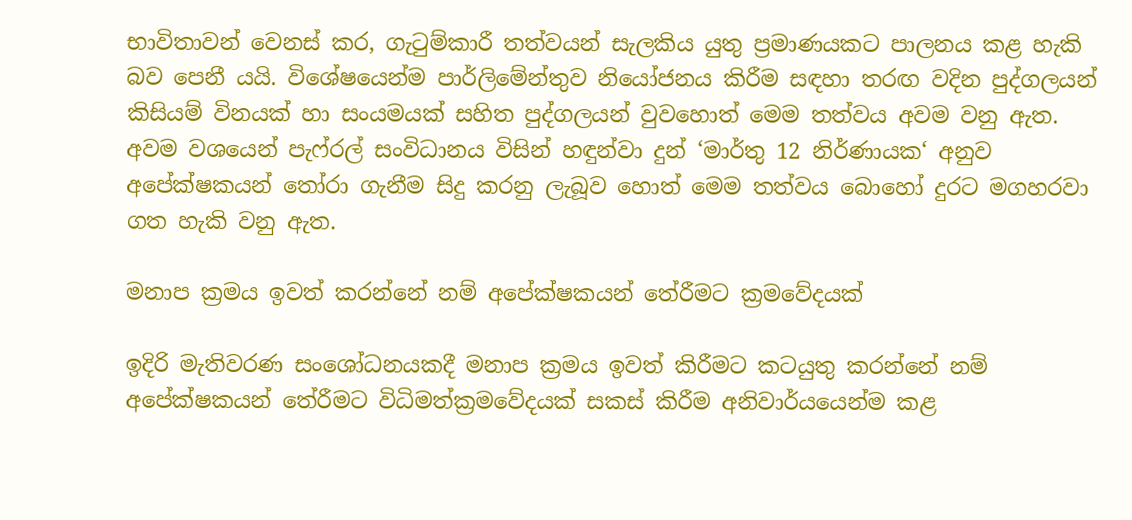භාවිතාවන් වෙනස් කර, ගැටුම්කාරී තත්වයන් සැලකිය යුතු ප්‍රමාණයකට පාලනය කළ හැකි බව පෙනී යයි. විශේෂයෙන්ම පාර්ලිමේන්තුව නියෝජනය කිරීම සඳහා තරඟ වදින පුද්ගලයන් කිසියම් විනයක් හා සංයමයක් සහිත පුද්ගලයන් වුවහොත් මෙම තත්වය අවම වනු ඇත. අවම වශයෙන් පැෆ්රල් සංවිධානය විසින් හඳුන්වා දුන් ‘මාර්තු 12 නිර්ණායක‘ අනුව අපේක්ෂකයන් තෝරා ගැනීම සිදු කරනු ලැබූව හොත් මෙම තත්වය බොහෝ දුරට මගහරවා ගත හැකි වනු ඇත.

මනාප ක්‍රමය ඉවත් කරන්නේ නම් අපේක්ෂකයන් තේරීමට ක්‍රමවේදයක්

ඉදිරි මැතිවරණ සංශෝධනයකදී මනාප ක්‍රමය ඉවත් කිරීමට කටයුතු කරන්නේ නම් අපේක්ෂකයන් තේරීමට විධිමත්ක්‍රමවේදයක් සකස් කිරීම අනිවාර්යයෙන්ම කළ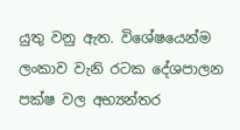යුතු වනු ඇත. විශේෂයෙන්ම ලංකාව වැනි රටක දේශපාලන පක්ෂ වල අභ්‍යන්තර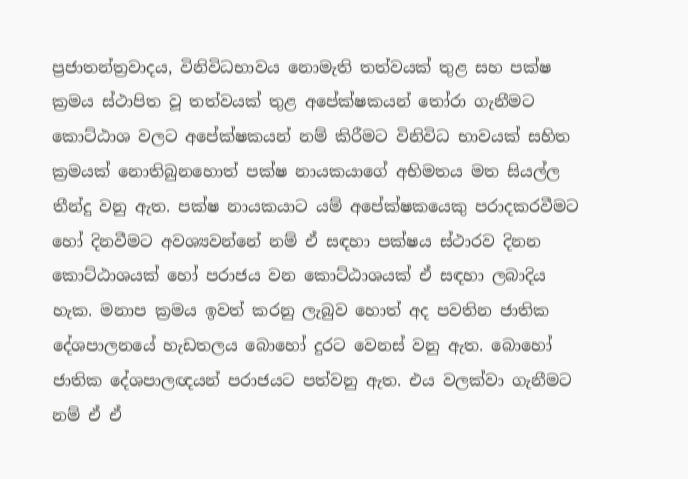ප්‍රජාතන්ත්‍රවාදය, විනිවිධභාවය නොමැති තත්වයක් තුළ සහ පක්ෂ ක්‍රමය ස්ථාපිත වූ තත්වයක් තුළ අපේක්ෂකයන් තෝරා ගැනීමට කොට්ඨාශ වලට අපේක්ෂකයන් නම් කිරීමට විනිවිධ භාවයක් සහිත ක්‍රමයක් නොතිබුනහොත් පක්ෂ නායකයාගේ අභිමතය මත සියල්ල තීන්දු වනු ඇත. පක්ෂ නායකයාට යම් අපේක්ෂකයෙකු පරාදකරවීමට හෝ දිනවීමට අවශ්‍යවන්නේ නම් ඒ සඳහා පක්ෂය ස්ථාරව දිනන කොට්ඨාශයක් හෝ පරාජය වන කොට්ඨාශයක් ඒ සඳහා ලබාදිය හැක. මනාප ක්‍රමය ඉවත් කරනු ලැබුව හොත් අද පවතින ජාතික දේශපාලනයේ හැඩතලය බොහෝ දුරට වෙනස් වනු ඇත. බොහෝ ජාතික දේශපාලඥයන් පරාජයට පත්වනු ඇත. එය වලක්වා ගැනීමට නම් ඒ ඒ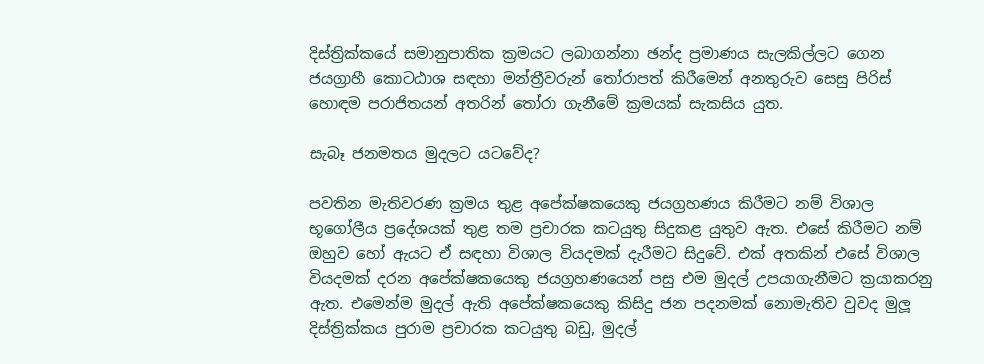දිස්ත්‍රික්කයේ සමානුපාතික ක්‍රමයට ලබාගන්නා ඡන්ද ප්‍රමාණය සැලකිල්ලට ගෙන ජයග්‍රාහී කොටඨාශ සඳහා මන්ත්‍රීවරුන් තෝරාපත් කිරීමෙන් අනතුරුව සෙසු පිරිස් හොඳම පරාජිතයන් අතරින් තෝරා ගැනීමේ ක්‍රමයක් සැකසිය යුත.

සැබෑ ජනමතය මුදලට යටවේද?

පවතින මැතිවරණ ක්‍රමය තුළ අපේක්ෂකයෙකු ජයග්‍රහණය කිරීමට නම් විශාල භූගෝලීය ප්‍රදේශයක් තුළ තම ප්‍රචාරක කටයුතු සිදුකළ යුතුව ඇත. එසේ කිරීමට නම් ඔහුව හෝ ඇයට ඒ සඳහා විශාල වියදමක් දැරීමට සිදුවේ. එක් අතකින් එසේ විශාල වියදමක් දරන අපේක්ෂකයෙකු ජයග්‍රහණයෙන් පසු එම මුදල් උපයාගැනීමට ක්‍රයාකරනු ඇත. එමෙන්ම මුදල් ඇති අපේක්ෂකයෙකු කිසිදු ජන පදනමක් නොමැතිව වුවද මුලූ දිස්ත්‍රික්කය පුරාම ප්‍රචාරක කටයුතු බඩු, මුදල්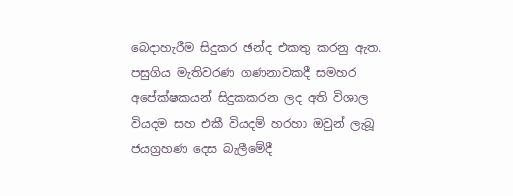බෙදාහැරීම සිදුකර ඡන්ද එකතු කරනු ඇත. පසුගිය මැතිවරණ ගණනාවකදී සමහර අපේක්ෂකයන් සිදුකකරන ලද අති විශාල වියදම සහ එකී වියදම් හරහා ඔවුන් ලැබූ ජයග්‍රහණ දෙස බැලීමේදී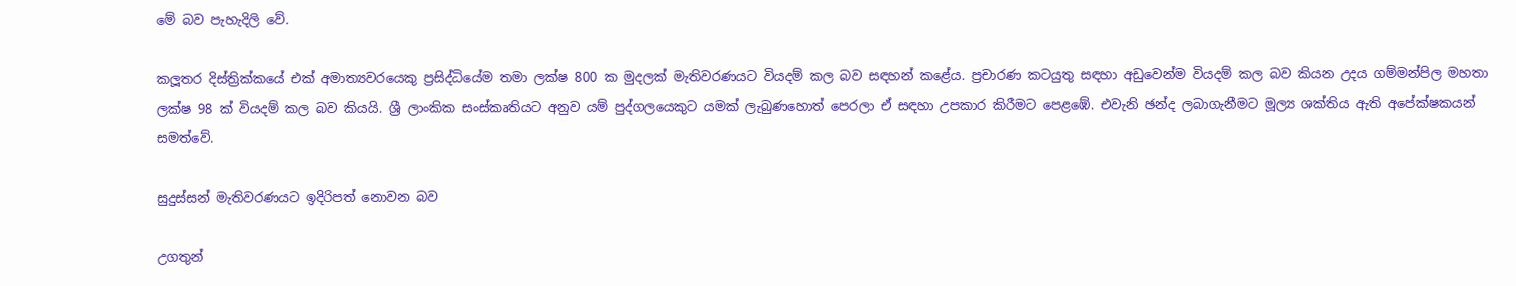මේ බව පැහැදිලි වේ.

කලූතර දිස්ත්‍රික්කයේ එක් අමාත්‍යවරයෙකු ප්‍රසිද්ධියේම තමා ලක්ෂ 800 ක මුදලක් මැතිවරණයට වියදම් කල බව සඳහන් කළේය. ප්‍රචාරණ කටයුතු සඳහා අඩුවෙන්ම වියදම් කල බව කියන උදය ගම්මන්පිල මහතා ලක්ෂ 98 ක් වියදම් කල බව කියයි. ශ්‍රී ලාංකික සංස්කෘතියට අනුව යම් පුද්ගලයෙකුට යමක් ලැබුණහොත් පෙරලා ඒ සඳහා උපකාර කිරීමට පෙළඹේ. එවැනි ඡන්ද ලබාගැනීමට මූල්‍ය ශක්තිය ඇති අපේක්ෂකයන් සමත්වේ.

සුදුස්සන් මැතිවරණයට ඉදිරිපත් නොවන බව

උගතුන්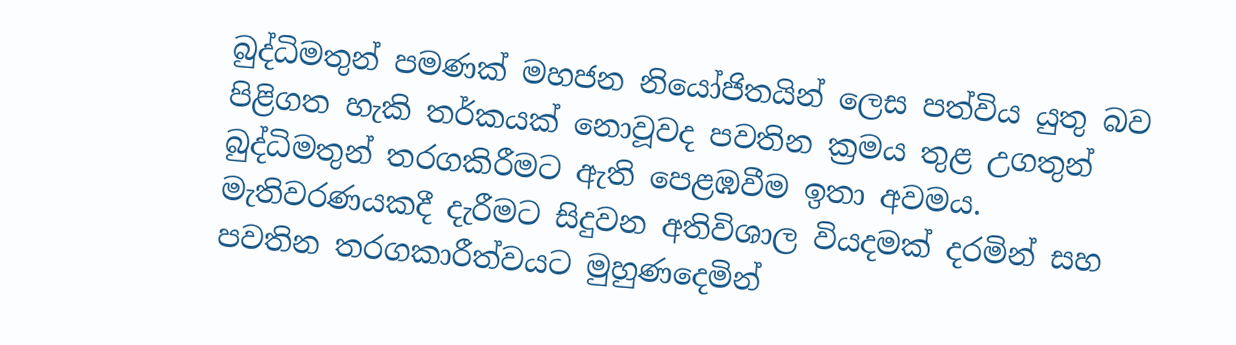බුද්ධිමතුන් පමණක් මහජන නියෝජිතයින් ලෙස පත්විය යුතු බව පිළිගත හැකි තර්කයක් නොවූවද පවතින ක්‍රමය තුළ උගතුන් බුද්ධිමතුන් තරගකිරීමට ඇති පෙළඹවීම ඉතා අවමය. මැතිවරණයකදී දැරීමට සිදුවන අතිවිශාල වියදමක් දරමින් සහ පවතින තරගකාරීත්වයට මුහුණදෙමින්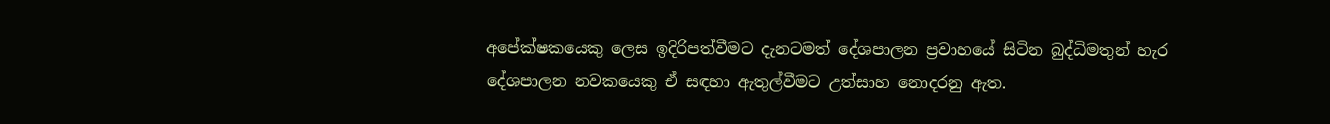අපේක්ෂකයෙකු ලෙස ඉදිරිපත්වීමට දැනටමත් දේශපාලන ප්‍රවාහයේ සිටින බුද්ධිමතුන් හැර දේශපාලන නවකයෙකු ඒ සඳහා ඇතුල්වීමට උත්සාහ නොදරනු ඇත.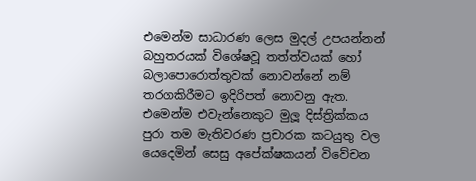එමෙන්ම සාධාරණ ලෙස මුදල් උපයන්නන් බහුතරයක් විශේෂවූ තත්ත්වයක් හෝ බලාපොරොත්තුවක් නොවන්නේ නම් තරගකිරීමට ඉදිරිපත් නොවනු ඇත. එමෙන්ම එවැන්නෙකුට මුලූ දිස්ත්‍රික්කය පුරා තම මැතිවරණ ප්‍රචාරක කටයුතු වල යෙදෙමින් සෙසු අපේක්ෂකයන් විවේචන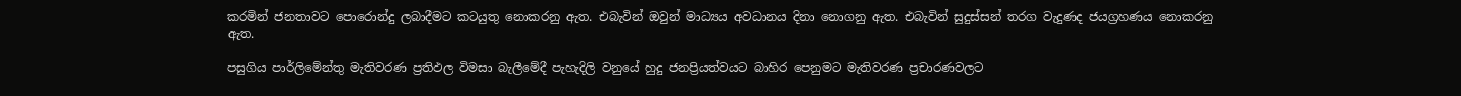කරමින් ජනතාවට පොරොන්දු ලබාදීමට කටයුතු නොකරනු ඇත. එබැවින් ඔවුන් මාධ්‍යය අවධානය දිනා නොගනු ඇත. එබැවින් සුදුස්සන් තරග වැදුණද ජයග්‍රහණය නොකරනු ඇත.

පසුගිය පාර්ලිමේන්තු මැතිවරණ ප්‍රතිඵල විමසා බැලීමේදී පැහැදිලි වනුයේ හුදු ජනප්‍රියත්වයට බාහිර පෙනුමට මැතිවරණ ප්‍රචාරණවලට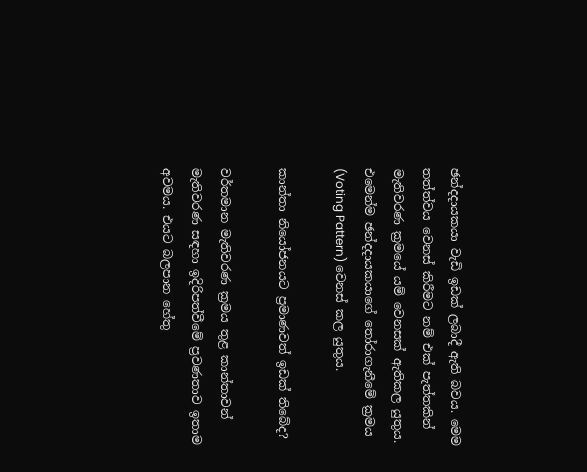ඡන්දදායකයා වැඩි ඉඩක් ලබාදී ඇති බවය. මෙම තත්ත්වය වෙනස් කිරීමට නම් එක් පැත්තකින් මැතිවරණ ක්‍රමයේ යම් වෙනසක් ඇතිකල යුතුය. එමෙන්ම ඡන්දදායකයාගේ තෝරාගැනීමේ ක්‍රමය (Voting Pattern) වෙනස් කල යුතුය.

කාන්තා නියෝජනයට ප්‍රමාණවත් ඉඩක් තිබේද?

වර්තමාන මැතිවරණ ක්‍රමය තුළ කාන්තාවන් මැතිවරණ සඳහා ඉදිරිපත්වීමේ ප්‍රවණතාව ඉතාම අවමය. එයට බලපාන හේතු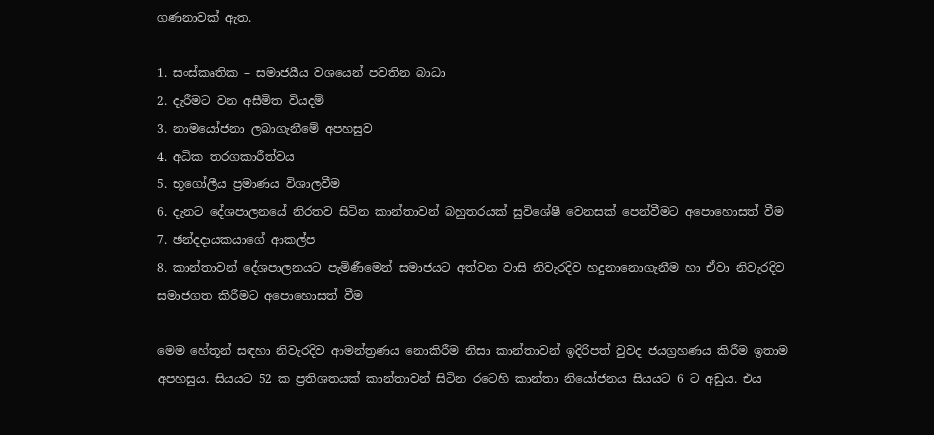ගණනාවක් ඇත.

1. සංස්කෘතික – සමාජයීය වශයෙන් පවතින බාධා
2. දැරීමට වන අසීමිත වියදම්
3. නාමයෝජනා ලබාගැනීමේ අපහසුව
4. අධික තරගකාරීත්වය
5. භූගෝලීය ප්‍රමාණය විශාලවීම
6. දැනට දේශපාලනයේ නිරතව සිටින කාන්තාවන් බහුතරයක් සුවිශේෂී වෙනසක් පෙන්වීමට අපොහොසත් වීම
7. ඡන්දදායකයාගේ ආකල්ප
8. කාන්තාවන් දේශපාලනයට පැමිණීමෙන් සමාජයට අත්වන වාසි නිවැරදිව හදුනානොගැනීම හා ඒවා නිවැරදිව සමාජගත කිරීමට අපොහොසත් වීම

මෙම හේතූන් සඳහා නිවැරදිව ආමන්ත්‍රණය නොකිරීම නිසා කාන්තාවන් ඉදිරිපත් වුවද ජයග්‍රහණය කිරීම ඉතාම අපහසුය. සියයට 52 ක ප්‍රතිශතයක් කාන්තාවන් සිටින රටෙහි කාන්තා නියෝජනය සියයට 6 ට අඩුය. එය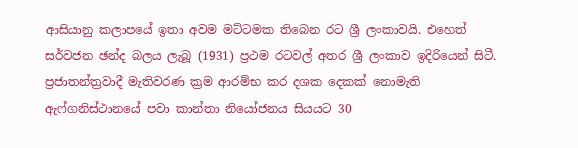ආසියානු කලාපයේ ඉතා අවම මට්ටමක තිබෙන රට ශ්‍රී ලංකාවයි. එහෙත් සර්වජන ඡන්ද බලය ලැබූ (1931) ප්‍රථම රටවල් අතර ශ්‍රී ලංකාව ඉදිරියෙන් සිටී. ප්‍රජාතන්ත්‍රවාදී මැතිවරණ ක්‍රම ආරම්භ කර දශක දෙකක් නොමැති ඇෆ්ගනිස්ථානයේ පවා කාන්තා නියෝජනය සියයට 30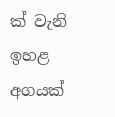ක් වැනි ඉහළ අගයක්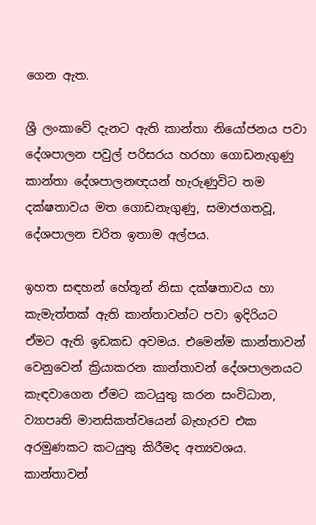ගෙන ඇත.

ශ්‍රී ලංකාවේ දැනට ඇති කාන්තා නියෝජනය පවා දේශපාලන පවුල් පරිසරය හරහා ගොඩනැගුණු කාන්තා දේශපාලනඥයන් හැරුණුවිට තම දක්ෂතාවය මත ගොඩනැගුණු, සමාජගතවූ, දේශපාලන චරිත ඉතාම අල්පය.

ඉහත සඳහන් හේතූන් නිසා දක්ෂතාවය හා කැමැත්තක් ඇති කාන්තාවන්ට පවා ඉදිරියට ඒමට ඇති ඉඩකඩ අවමය. එමෙන්ම කාන්තාවන් වෙනුවෙන් ක්‍රියාකරන කාන්තාවන් දේශපාලනයට කැඳවාගෙන ඒමට කටයුතු කරන සංවිධාන, ව්‍යාපෘති මානසිකත්වයෙන් බැහැරව එක අරමුණකට කටයුතු කිරීමද අත්‍යවශය. කාන්තාවන්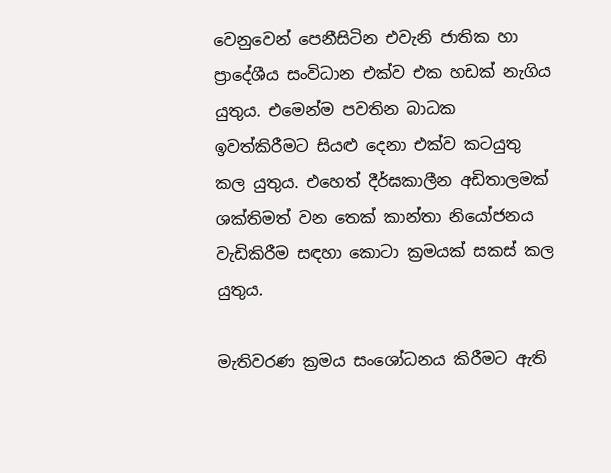වෙනුවෙන් පෙනීසිටින එවැනි ජාතික හා ප්‍රාදේශීය සංවිධාන එක්ව එක හඩක් නැගිය යුතුය. එමෙන්ම පවතින බාධක ඉවත්කිරීමට සියළු දෙනා එක්ව කටයුතු කල යුතුය. එහෙත් දීර්ඝකාලීන අඩිතාලමක් ශක්තිමත් වන තෙක් කාන්තා නියෝජනය වැඩිකිරීම සඳහා කොටා ක්‍රමයක් සකස් කල යුතුය.

මැතිවරණ ක්‍රමය සංශෝධනය කිරීමට ඇති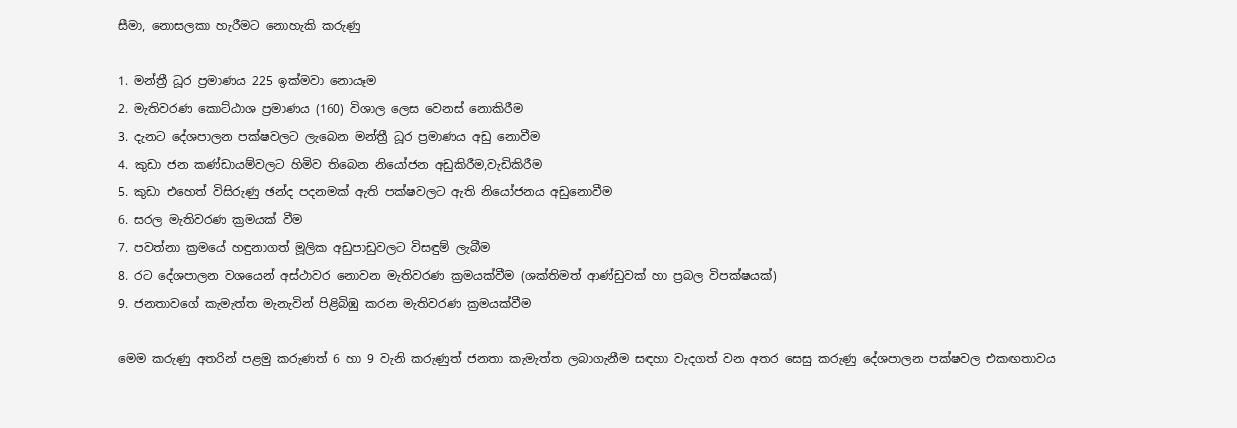සීමා, නොසලකා හැරීමට නොහැකි කරුණු

1. මන්ත්‍රී ධූර ප්‍රමාණය 225 ඉක්මවා නොයෑම
2. මැතිවරණ කොට්ඨාශ ප්‍රමාණය (160) විශාල ලෙස වෙනස් නොකිරීම
3. දැනට දේශපාලන පක්ෂවලට ලැබෙන මන්ත්‍රී ධූර ප්‍රමාණය අඩු නොවීම
4. කුඩා ජන කණ්ඩායම්වලට හිමිව තිබෙන නියෝජන අඩුකිරීම,වැඩිකිරීම
5. කුඩා එහෙත් විසිරුණු ඡන්ද පදනමක් ඇති පක්ෂවලට ඇති නියෝජනය අඩුනොවීම
6. සරල මැතිවරණ ක්‍රමයක් වීම
7. පවත්නා ක්‍රමයේ හඳුනාගත් මූලික අඩුපාඩුවලට විසඳුම් ලැබීම
8. රට දේශපාලන වශයෙන් අස්ථාවර නොවන මැතිවරණ ක්‍රමයක්වීම (ශක්තිමත් ආණ්ඩුවක් හා ප්‍රබල විපක්ෂයක්)
9. ජනතාවගේ කැමැත්ත මැනැවින් පිළිබිඹු කරන මැතිවරණ ක්‍රමයක්වීම

මෙම කරුණු අතරින් පළමු කරුණත් 6 හා 9 වැනි කරුණුත් ජනතා කැමැත්ත ලබාගැනීම සඳහා වැදගත් වන අතර සෙසු කරුණු දේශපාලන පක්ෂවල එකඟතාවය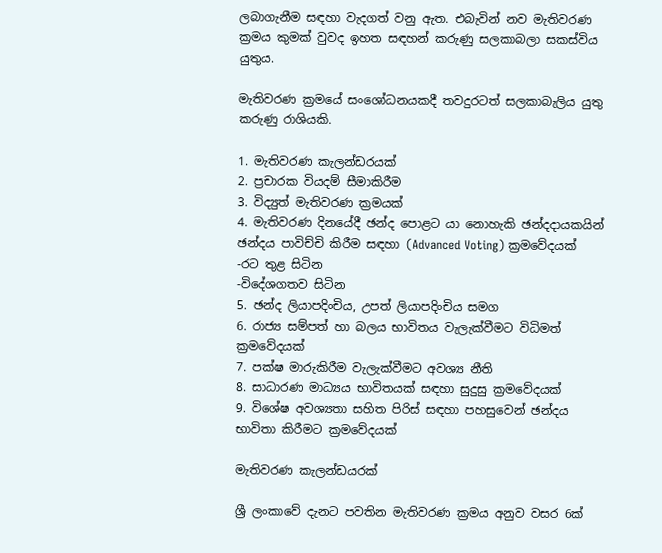ලබාගැනීම සඳහා වැදගත් වනු ඇත. එබැවින් නව මැතිවරණ ක්‍රමය කුමක් වුවද ඉහත සඳහන් කරුණු සලකාබලා සකස්විය යුතුය.

මැතිවරණ ක්‍රමයේ සංශෝධනයකදී තවදුරටත් සලකාබැලිය යුතු කරුණු රාශියකි.

1. මැතිවරණ කැලන්ඩරයක්
2. ප්‍රචාරක වියදම් සීමාකිරීම
3. විද්‍යුත් මැතිවරණ ක්‍රමයක්
4. මැතිවරණ දිනයේදී ඡන්ද පොළට යා නොහැකි ඡන්දදායකයින් ඡන්දය පාවිච්චි කිරීම සඳහා (Advanced Voting) ක්‍රමවේදයක්
-රට තුළ සිටින
-විදේශගතව සිටින
5. ඡන්ද ලියාපදිංචිය, උපත් ලියාපදිංචිය සමග
6. රාජ්‍ය සම්පත් හා බලය භාවිතය වැලැක්වීමට විධිමත් ක්‍රමවේදයක්
7. පක්ෂ මාරුකිරීම වැලැක්වීමට අවශ්‍ය නීති
8. සාධාරණ මාධ්‍යය භාවිතයක් සඳහා සුදුසු ක්‍රමවේදයක්
9. විශේෂ අවශ්‍යතා සහිත පිරිස් සඳහා පහසුවෙන් ඡන්දය භාවිතා කිරීමට ක්‍රමවේදයක්

මැතිවරණ කැලන්ඩයරක්

ශ්‍රී ලංකාවේ දැනට පවතින මැතිවරණ ක්‍රමය අනුව වසර 6ක්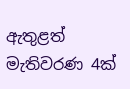ඇතුළත් මැතිවරණ 4ක්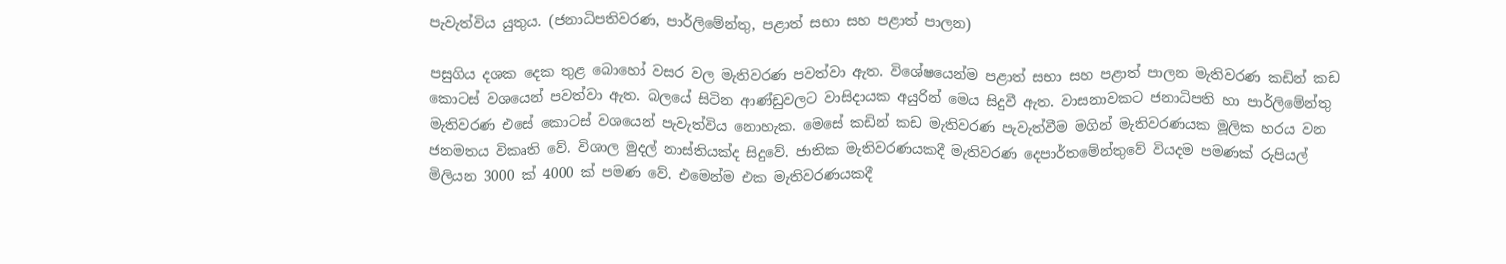පැවැත්විය යුතුය. (ජනාධිපතිවරණ, පාර්ලිමේන්තු, පළාත් සභා සහ පළාත් පාලන)

පසුගිය දශක දෙක තුළ බොහෝ වසර වල මැතිවරණ පවත්වා ඇත. විශේෂයෙන්ම පළාත් සභා සහ පළාත් පාලන මැතිවරණ කඩින් කඩ කොටස් වශයෙන් පවත්වා ඇත. බලයේ සිටින ආණ්ඩුවලට වාසිදායක අයුරින් මෙය සිදුවී ඇත. වාසනාවකට ජනාධිපති හා පාර්ලිමේන්තු මැතිවරණ එසේ කොටස් වශයෙන් පැවැත්විය නොහැක. මෙසේ කඩින් කඩ මැතිවරණ පැවැත්වීම මගින් මැතිවරණයක මූලික හරය වන ජනමතය විකෘති වේ. විශාල මුදල් නාස්තියක්ද සිදුවේ. ජාතික මැතිවරණයකදී මැතිවරණ දෙපාර්තමේන්තුවේ වියදම පමණක් රුපියල් මිලියන 3000 ක් 4000 ක් පමණ වේ. එමෙන්ම එක මැතිවරණයකදී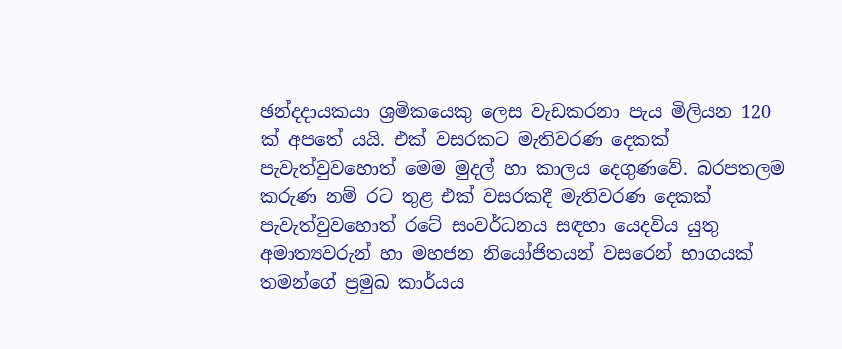ඡන්දදායකයා ශ්‍රමිකයෙකු ලෙස වැඩකරනා පැය මිලියන 120 ක් අපතේ යයි. එක් වසරකට මැතිවරණ දෙකක් පැවැත්වුවහොත් මෙම මුදල් හා කාලය දෙගුණවේ. බරපතලම කරුණ නම් රට තුළ එක් වසරකදී මැතිවරණ දෙකක් පැවැත්වුවහොත් රටේ සංවර්ධනය සඳහා යෙදවිය යුතු අමාත්‍යවරුන් හා මහජන නියෝජිතයන් වසරෙන් භාගයක් තමන්ගේ ප්‍රමුඛ කාර්යය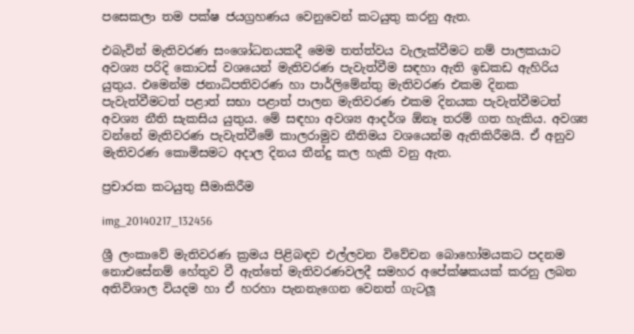පසෙකලා තම පක්ෂ ජයග්‍රහණය වෙනුවෙන් කටයුතු කරනු ඇත.

එබැවින් මැතිවරණ සංශෝධනයකදී මෙම තත්ත්වය වැලැක්වීමට නම් පාලකයාට අවශ්‍ය පරිදි කොටස් වශයෙන් මැතිවරණ පැවැත්වීම සඳහා ඇති ඉඩකඩ ඇහිරිය යුතුය. එමෙන්ම ජනාධිපතිවරණ හා පාර්ලිමේන්තු මැතිවරණ එකම දිනක පැවැත්වීමටත් පළාත් සභා පළාත් පාලන මැතිවරණ එකම දිනයක පැවැත්වීමටත් අවශ්‍ය නීති සැකසිය යුතුය. මේ සඳහා අවශ්‍ය ආදර්ශ ඕනෑ තරම් ගත හැකිය. අවශ්‍ය වන්නේ මැතිවරණ පැවැත්වීමේ කාලරාමුව නීතිමය වශයෙන්ම ඇතිකිරීමයි. ඒ අනුව මැතිවරණ කොමිසමට අදාල දිනය තීන්දු කල හැකි වනු ඇත.

ප්‍රචාරක කටයුතු සීමාකිරීම

img_20140217_132456

ශ්‍රී ලංකාවේ මැතිවරණ ක්‍රමය පිළිබඳව එල්ලවන විවේචන බොහෝමයකට පදනම නොඑසේනම් හේතුව වී ඇත්තේ මැතිවරණවලදී සමහර අපේක්ෂකයක් කරනු ලබන අතිවිශාල වියදම හා ඒ හරහා පැනනැගෙන වෙනත් ගැටලූ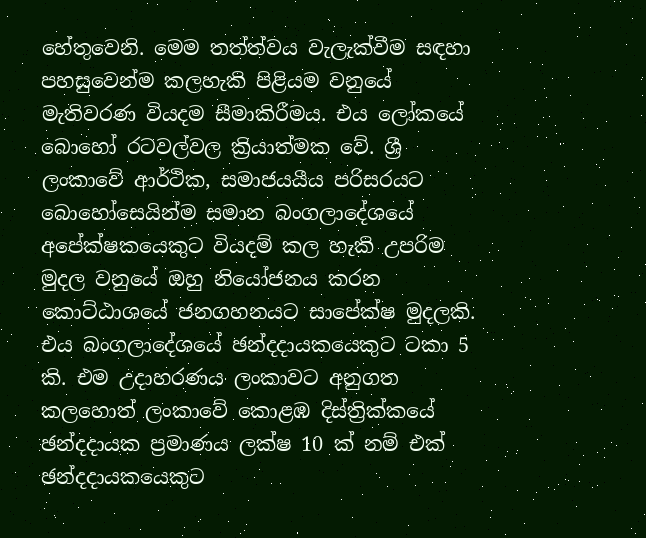හේතුවෙනි. මෙම තත්ත්වය වැලැක්වීම සඳහා පහසුවෙන්ම කලහැකි පිළියම වනුයේ මැතිවරණ වියදම සීමාකිරීමය. එය ලෝකයේ බොහෝ රටවල්වල ක්‍රියාත්මක වේ. ශ්‍රී ලංකාවේ ආර්ථික, සමාජයයීය පරිසරයට බොහෝසෙයින්ම සමාන බංගලාදේශයේ අපේක්ෂකයෙකුට වියදම් කල හැකි උපරිම මුදල වනුයේ ඔහු නියෝජනය කරන කොට්ඨාශයේ ජනගහනයට සාපේක්ෂ මුදලකි. එය බංගලාදේශයේ ඡන්දදායකයෙකුට ටකා 5 කි. එම උදාහරණය ලංකාවට අනුගත කලහොත් ලංකාවේ කොළඹ දිස්ත්‍රික්කයේ ඡන්දදායක ප්‍රමාණය ලක්ෂ 10 ක් නම් එක් ඡන්දදායකයෙකුට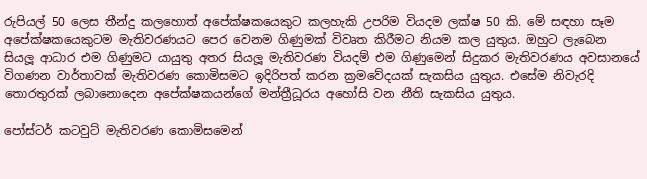රුපියල් 50 ලෙස තීන්දු කලහොත් අපේක්ෂකයෙකුට කලහැකි උපරිම වියදම ලක්ෂ 50 කි. මේ සඳහා සෑම අපේක්ෂකයෙකුටම මැතිවරණයට පෙර වෙනම ගිණුමක් විවෘත කිරීමට නියම කල යුතුය. ඔහුට ලැබෙන සියලූ ආධාර එම ගිණුමට යායුතු අතර සියලූ මැතිවරණ වියදම් එම ගිණුමෙන් සිදුකර මැතිවරණය අවසානයේ විගණන වාර්තාවක් මැතිවරණ කොමිසමට ඉදිරිපත් කරන ක්‍රමවේදයක් සැකසිය යුතුය. එසේම නිවැරදි තොරතුරක් ලබානොදෙන අපේක්ෂකයන්ගේ මන්ත්‍රීධූරය අහෝසි වන නීති සැකසිය යුතුය.

පෝස්ටර් කටවුට් මැතිවරණ කොමිසමෙන්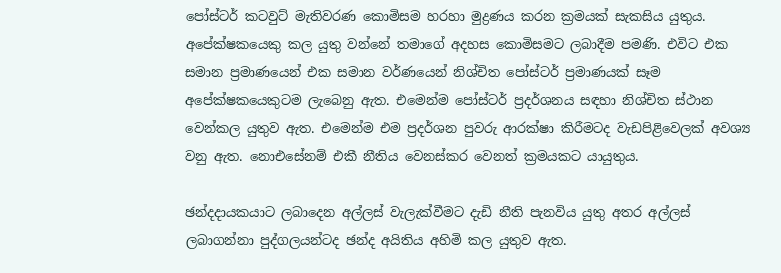පෝස්ටර් කටවුට් මැතිවරණ කොමිසම හරහා මුද්‍රණය කරන ක්‍රමයක් සැකසිය යුතුය. අපේක්ෂකයෙකු කල යුතු වන්නේ තමාගේ අදහස කොමිසමට ලබාදීම පමණි. එවිට එක සමාන ප්‍රමාණයෙන් එක සමාන වර්ණයෙන් නිශ්චිත පෝස්ටර් ප්‍රමාණයක් සෑම අපේක්ෂකයෙකුටම ලැබෙනු ඇත. එමෙන්ම පෝස්ටර් ප්‍රදර්ශනය සඳහා නිශ්චිත ස්ථාන වෙන්කල යුතුව ඇත. එමෙන්ම එම ප්‍රදර්ශන පුවරු ආරක්ෂා කිරීමටද වැඩපිළිවෙලක් අවශ්‍ය වනු ඇත. නොඑසේනම් එකී නීතිය වෙනස්කර වෙනත් ක්‍රමයකට යායුතුය.

ඡන්දදායකයාට ලබාදෙන අල්ලස් වැලැක්වීමට දැඩි නීති පැනවිය යුතු අතර අල්ලස් ලබාගන්නා පුද්ගලයන්ටද ඡන්ද අයිතිය අහිමි කල යුතුව ඇත.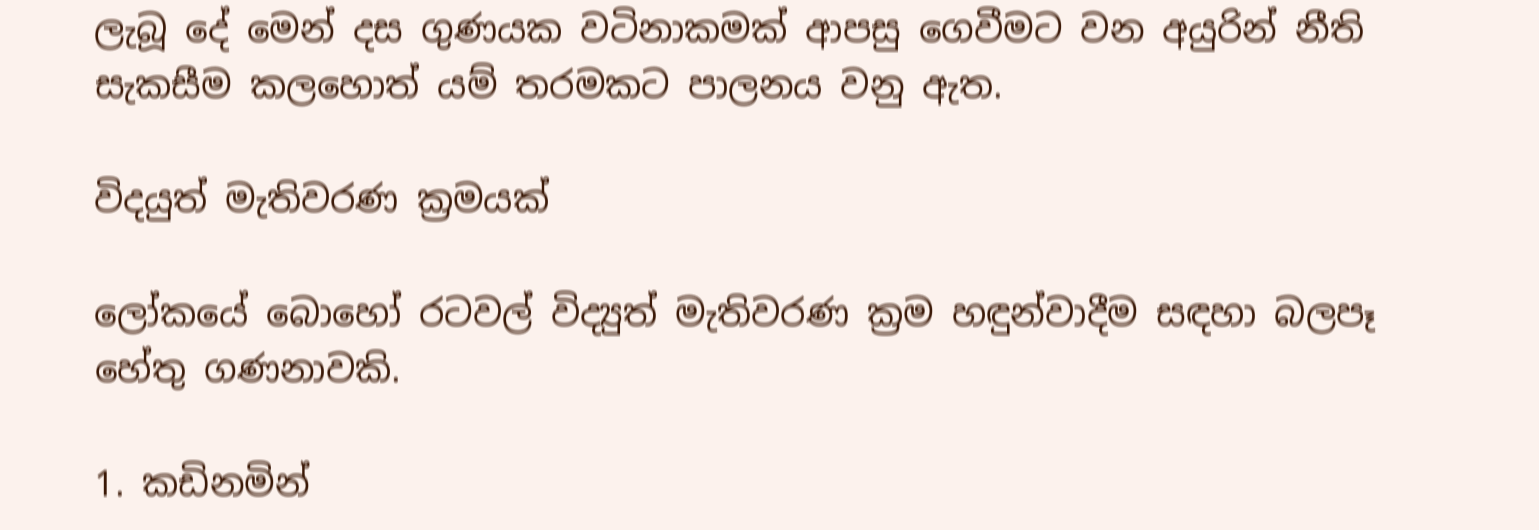ලැබූ දේ මෙන් දස ගුණයක වටිනාකමක් ආපසු ගෙවීමට වන අයුරින් නීති සැකසීම කලහොත් යම් තරමකට පාලනය වනු ඇත.

විදයුත් මැතිවරණ ක්‍රමයක්

ලෝකයේ බොහෝ රටවල් විද්‍යුත් මැතිවරණ ක්‍රම හඳුන්වාදීම සඳහා බලපෑ හේතු ගණනාවකි.

1. කඩිනමින්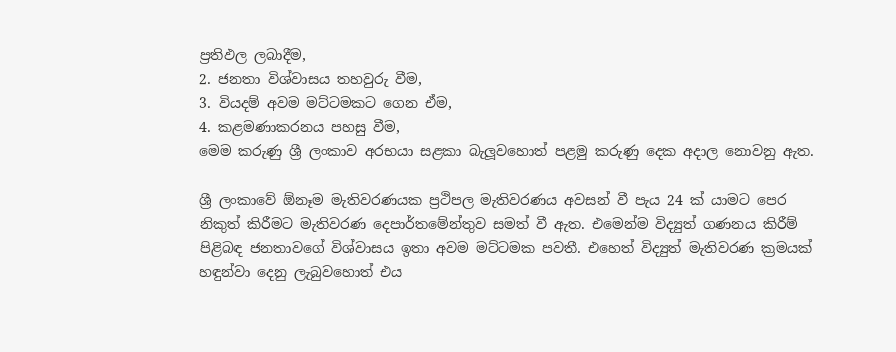ප්‍රතිඵල ලබාදීම,
2. ජනතා විශ්වාසය තහවුරු වීම,
3. වියදම් අවම මට්ටමකට ගෙන ඒම,
4. කළමණාකරනය පහසු වීම,
මෙම කරුණු ශ්‍රී ලංකාව අරභයා සළකා බැලූවහොත් පළමු කරුණු දෙක අදාල නොවනු ඇත.

ශ්‍රී ලංකාවේ ඕනෑම මැතිවරණයක ප්‍රථිපල මැතිවරණය අවසන් වී පැය 24 ක් යාමට පෙර නිකුත් කිරීමට මැතිවරණ දෙපාර්තමේන්තුව සමත් වී ඇත. එමෙන්ම විද්‍යුත් ගණනය කිරීම් පිළිබඳ ජනතාවගේ විශ්වාසය ඉතා අවම මට්ටමක පවතී. එහෙත් විද්‍යුත් මැතිවරණ ක්‍රමයක් හඳුන්වා දෙනු ලැබුවහොත් එය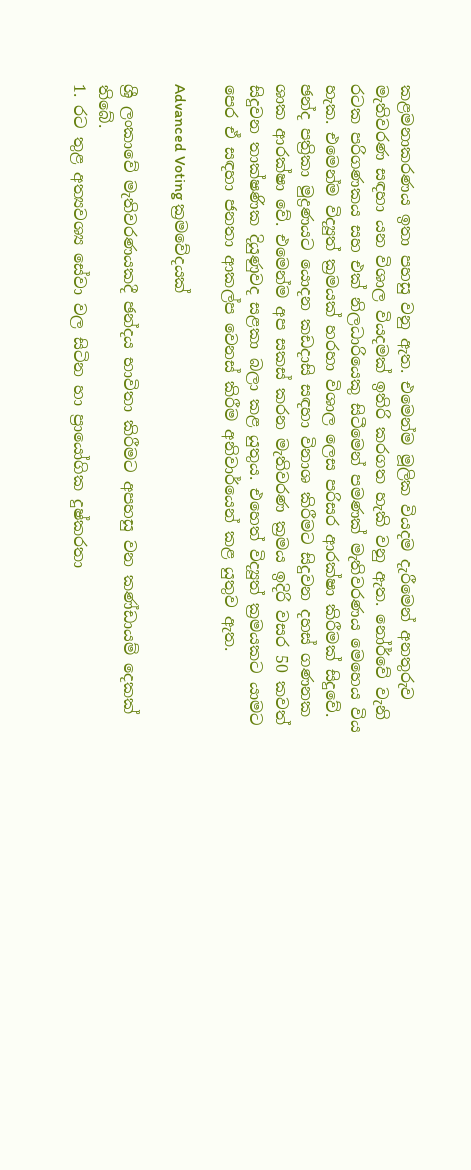කළමනාකරණය ඉතා පහසු වනු ඇත. එමෙන්ම මූලික වියදම දැරීමෙන් අනතුරුව මැතිවරණ සඳහා යන විශාල වියදමක් ඉතිරි කරගත හැකි වනු ඇත. නෝර්වේ වැනි රටක පරිගණකය සහ එක් නිලධාරියෙකු සිටීමෙන් පමණක් මැතිවරණය මෙහෙය විය හැක. එමෙන්ම විද්‍යුත් ක්‍රමයක් හරහා විශාල ලෙස පරිසර ආරක්ෂා කිරීමක් සිදුවේ. ඡන්ද පත්‍රිකා මුද්‍රණයට යොදන කඩදාසි සඳහා විනාශ කිරීමට සිදුවන දහස් ගණනක ශාක ආරක්ෂා වේ. එමෙන්ම අප සකස් කරන මැතිවරණ ක්‍රමය ඉදිරි වසර 50 කවත් සිදුවන තාක්ෂණික දියුණුවද සළකා බලා කළ යුතුය. එහෙත් විද්‍යුත් ක්‍රමයකට යාමට පෙර ඒ සඳහා ජනතා ආකල්ප වෙනස් කිරීම අනිවාර්යෙන් කළ යුතුව ඇත.

Advanced Voting ක්‍රමවේදයක්

ශ්‍රී ලංකාවේ මැතිවරණයකදී ඡන්දය භාවිතා කිරීමට අපහසු වන කණ්ඩායම් දෙකක් තිබේ.
1. රට තුළ අත්‍යවශ්‍ය සේවා වල සිටින හා ප්‍රායෝගික දුෂ්කරතා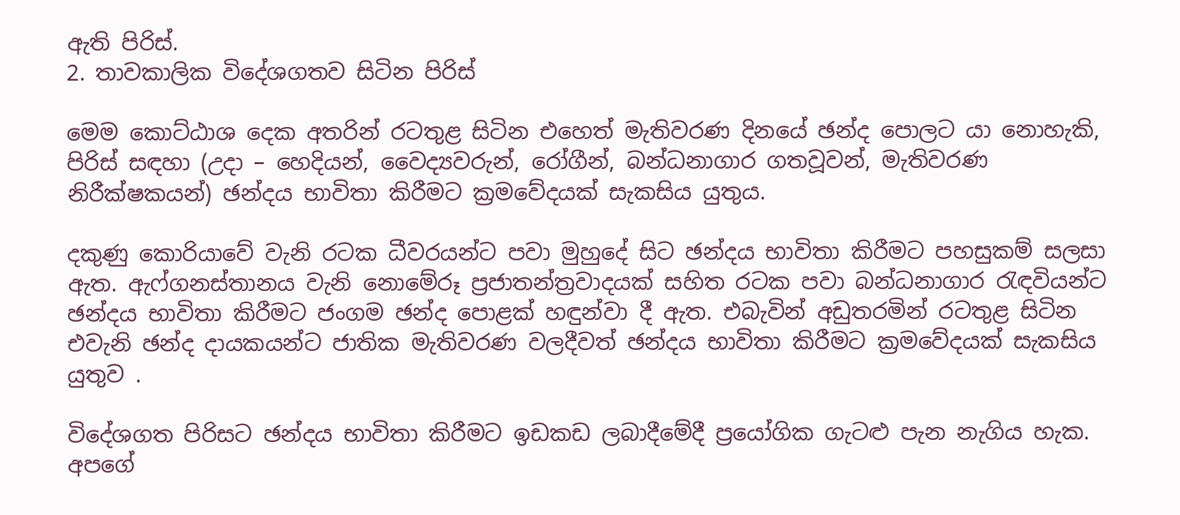ඇති පිරිස්.
2. තාවකාලික විදේශගතව සිටින පිරිස්

මෙම කොට්ඨාශ දෙක අතරින් රටතුළ සිටින එහෙත් මැතිවරණ දිනයේ ඡන්ද පොලට යා නොහැකි, පිරිස් සඳහා (උදා – හෙදියන්, වෛද්‍යවරුන්, රෝගීන්, බන්ධනාගාර ගතවූවන්, මැතිවරණ නිරීක්ෂකයන්) ඡන්දය භාවිතා කිරීමට ක්‍රමවේදයක් සැකසිය යුතුය.

දකුණු කොරියාවේ වැනි රටක ධීවරයන්ට පවා මුහුදේ සිට ඡන්දය භාවිතා කිරීමට පහසුකම් සලසා ඇත. ඇෆ්ගනස්තානය වැනි නොමේරූ ප්‍රජාතන්ත්‍රවාදයක් සහිත රටක පවා බන්ධනාගාර රැඳවියන්ට ඡන්දය භාවිතා කිරීමට ජංගම ඡන්ද පොළක් හඳුන්වා දී ඇත. එබැවින් අඩුතරමින් රටතුළ සිටින එවැනි ඡන්ද දායකයන්ට ජාතික මැතිවරණ වලදීවත් ඡන්දය භාවිතා කිරීමට ක්‍රමවේදයක් සැකසිය යුතුව .

විදේශගත පිරිසට ඡන්දය භාවිතා කිරීමට ඉඩකඩ ලබාදීමේදී ප්‍රයෝගික ගැටළු පැන නැගිය හැක. අපගේ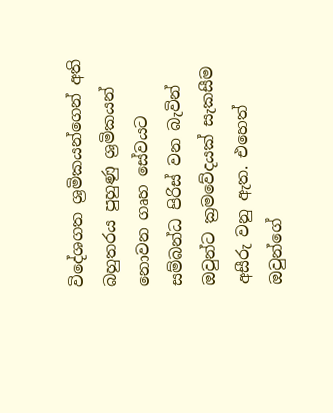විදේශගත ශ්‍රමිකයන්ගෙන් අති බහුතරය පුහුණු ශ්‍රමිකයන් නොවන ගෘහ සේවයට සම්බන්ධ පිරිස් වන බැවින් ඔවුන්ට ක්‍රමවේදයක් සැකසීම අසීරු වනු ඇත. එහෙත් ඔවුන්ගේ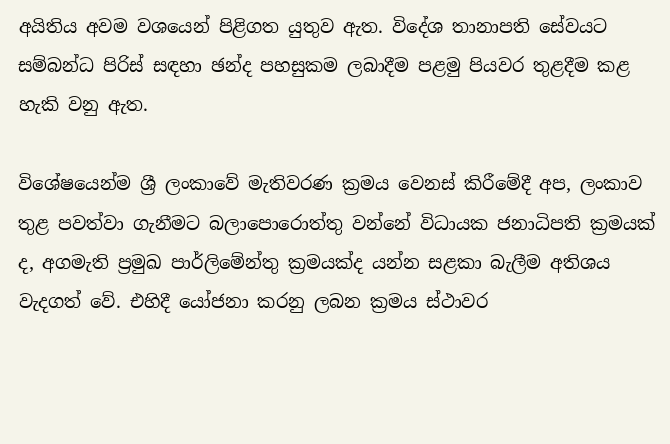අයිතිය අවම වශයෙන් පිළිගත යුතුව ඇත. විදේශ තානාපති සේවයට සම්බන්ධ පිරිස් සඳහා ඡන්ද පහසුකම ලබාදීම පළමු පියවර තුළදීම කළ හැකි වනු ඇත.

විශේෂයෙන්ම ශ්‍රී ලංකාවේ මැතිවරණ ක්‍රමය වෙනස් කිරීමේදී අප, ලංකාව තුළ පවත්වා ගැනීමට බලාපොරොත්තු වන්නේ විධායක ජනාධිපති ක්‍රමයක් ද, අගමැති ප්‍රමුඛ පාර්ලිමේන්තු ක්‍රමයක්ද යන්න සළකා බැලීම අතිශය වැදගත් වේ. එහිදී යෝජනා කරනු ලබන ක්‍රමය ස්ථාවර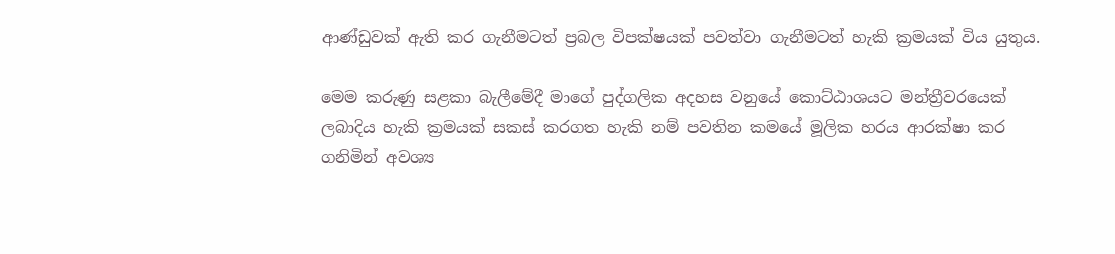ආණ්ඩුවක් ඇති කර ගැනීමටත් ප්‍රබල විපක්ෂයක් පවත්වා ගැනීමටත් හැකි ක්‍රමයක් විය යුතුය.

මෙම කරුණු සළකා බැලීමේදී මාගේ පුද්ගලික අදහස වනුයේ කොට්ඨාශයට මන්ත්‍රීවරයෙක් ලබාදිය හැකි ක්‍රමයක් සකස් කරගත හැකි නම් පවතින කමයේ මූලික හරය ආරක්ෂා කර ගනිමින් අවශ්‍ය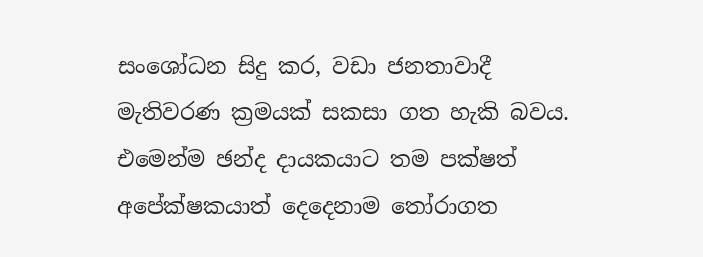සංශෝධන සිදු කර, වඩා ජනතාවාදී මැතිවරණ ක්‍රමයක් සකසා ගත හැකි බවය. එමෙන්ම ඡන්ද දායකයාට තම පක්ෂත් අපේක්ෂකයාත් දෙදෙනාම තෝරාගත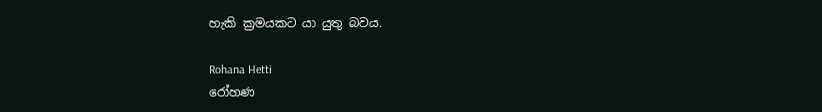හැකි ක්‍රමයකට යා යුතු බවය.

Rohana Hetti
රෝහණ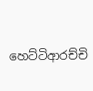හෙට්ටිආරච්චි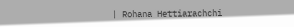| Rohana Hettiarachchi